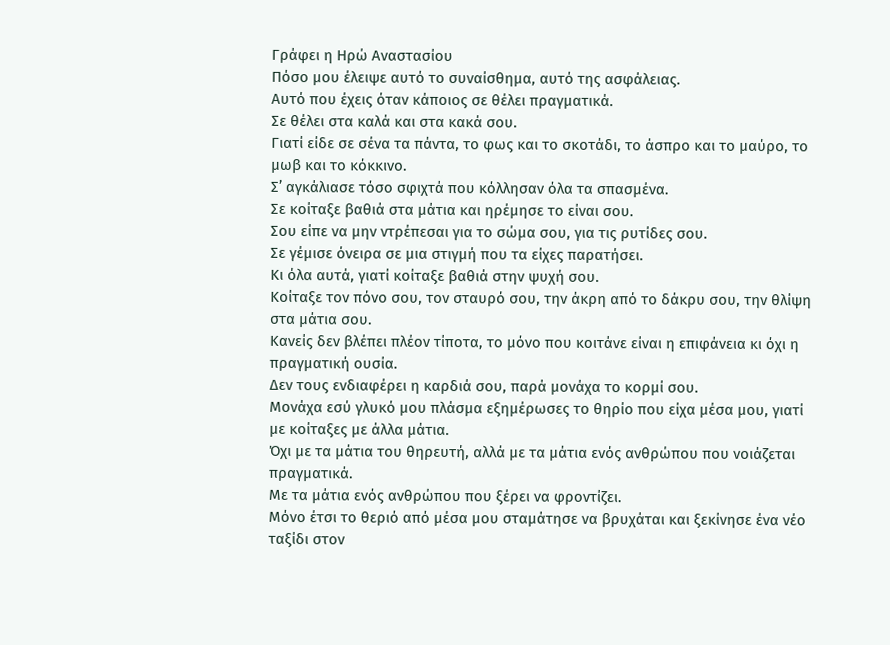Γράφει η Ηρώ Αναστασίου
Πόσο μου έλειψε αυτό το συναίσθημα, αυτό της ασφάλειας.
Αυτό που έχεις όταν κάποιος σε θέλει πραγματικά.
Σε θέλει στα καλά και στα κακά σου.
Γιατί είδε σε σένα τα πάντα, το φως και το σκοτάδι, το άσπρο και το μαύρο, το μωβ και το κόκκινο.
Σ’ αγκάλιασε τόσο σφιχτά που κόλλησαν όλα τα σπασμένα.
Σε κοίταξε βαθιά στα μάτια και ηρέμησε το είναι σου.
Σου είπε να μην ντρέπεσαι για το σώμα σου, για τις ρυτίδες σου.
Σε γέμισε όνειρα σε μια στιγμή που τα είχες παρατήσει.
Κι όλα αυτά, γιατί κοίταξε βαθιά στην ψυχή σου.
Κοίταξε τον πόνο σου, τον σταυρό σου, την άκρη από το δάκρυ σου, την θλίψη στα μάτια σου.
Κανείς δεν βλέπει πλέον τίποτα, το μόνο που κοιτάνε είναι η επιφάνεια κι όχι η πραγματική ουσία.
Δεν τους ενδιαφέρει η καρδιά σου, παρά μονάχα το κορμί σου.
Μονάχα εσύ γλυκό μου πλάσμα εξημέρωσες το θηρίο που είχα μέσα μου, γιατί με κοίταξες με άλλα μάτια.
Όχι με τα μάτια του θηρευτή, αλλά με τα μάτια ενός ανθρώπου που νοιάζεται πραγματικά.
Με τα μάτια ενός ανθρώπου που ξέρει να φροντίζει.
Μόνο έτσι το θεριό από μέσα μου σταμάτησε να βρυχάται και ξεκίνησε ένα νέο ταξίδι στον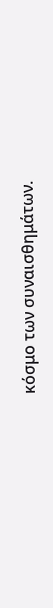κόσμο των συναισθημάτων.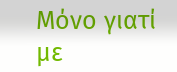Μόνο γιατί με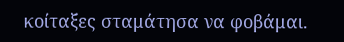κοίταξες σταμάτησα να φοβάμαι.